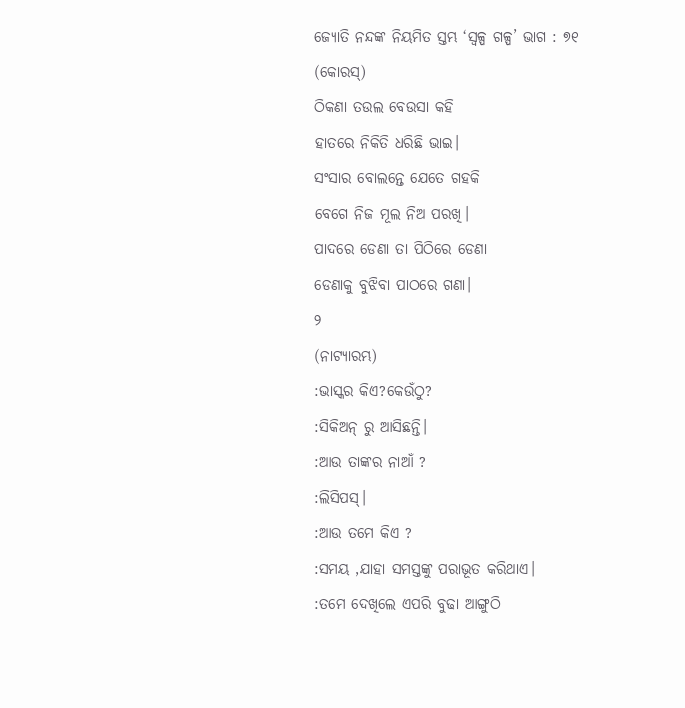ଜ୍ୟୋତି ନନ୍ଦଙ୍କ ନିୟମିତ ସ୍ତମ୍ଭ ‘ସ୍ୱଳ୍ପ ଗଳ୍ପ’ ଭାଗ : ୭୧
(କୋରସ୍)
ଠିକଣା ତଉଲ ବେଉସା କହି
ହାତରେ ନିକିତି ଧରିଛି ଭାଇ।
ସଂସାର ବୋଲନ୍ତେ ଯେତେ ଗହକି
ବେଗେ ନିଜ ମୂଲ ନିଅ ପରଖି।
ପାଦରେ ଡେଣା ତା ପିଠିରେ ଡେଣା
ଡେଣାକୁ ବୁଝିବା ପାଠରେ ଗଣା।
୨
(ନାଟ୍ୟାରମ୍ଭ)
:ଭାସ୍କର କିଏ?କେଉଁଠୁ?
:ସିକିଅନ୍ ରୁ ଆସିଛନ୍ତି।
:ଆଉ ତାଙ୍କର ନାଆଁ ?
:ଲିସିପସ୍।
:ଆଉ ତମେ କିଏ ?
:ସମୟ ,ଯାହା ସମସ୍ତଙ୍କୁ ପରାଭୂତ କରିଥାଏ।
:ତମେ ଦେଖିଲେ ଏପରି ବୁଢା ଆଙ୍ଗୁଠି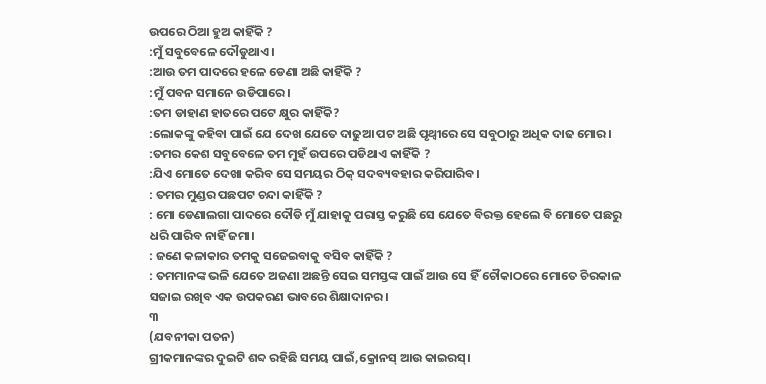ଉପରେ ଠିଆ ହୁଅ କାହିଁକି ?
:ମୁଁ ସବୁବେଳେ ଦୌଡୁଥାଏ।
:ଆଉ ତମ ପାଦରେ ହଳେ ଡେଣା ଅଛି କାହିଁକି ?
:ମୁଁ ପବନ ସମାନେ ଉଡିପାରେ।
:ତମ ଡାହାଣ ହାତରେ ପଟେ କ୍ଷୁର କାହିଁକି?
:ଲୋକଙ୍କୁ କହିବା ପାଇଁ ଯେ ଦେଖ ଯେତେ ଦାଢୁଆ ପଟ ଅଛି ପୃଥ୍ୱୀରେ ସେ ସବୁଠାରୁ ଅଧିକ ଦାଢ ମୋର।
:ତମର କେଶ ସବୁବେଳେ ତମ ମୁହଁ ଉପରେ ପଡିଥାଏ କାହିଁକି ?
:ଯିଏ ମୋତେ ଦେଖା କରିବ ସେ ସମୟର ଠିକ୍ ସଦବ୍ୟବହାର କରିପାରିବ।
: ତମର ମୁଣ୍ଡର ପଛପଟ ଚନ୍ଦା କାହିଁକି ?
: ମୋ ଡେଣାଲଗା ପାଦରେ ଦୌଡି ମୁଁ ଯାହାକୁ ପରାସ୍ତ କରୁଛି ସେ ଯେତେ ବିରକ୍ତ ହେଲେ ବି ମୋତେ ପଛରୁ ଧରି ପାରିବ ନାହିଁ ଜମା।
: ଜଣେ କଳାକାର ତମକୁ ସଜେଇବାକୁ ବସିବ କାହିଁକି ?
: ତମମାନଙ୍କ ଭଳି ଯେତେ ଅଜଣା ଅଛନ୍ତି ସେଇ ସମସ୍ତଙ୍କ ପାଇଁ ଆଉ ସେ ହିଁ ଚୌକାଠରେ ମୋତେ ଚିରକାଳ ସଜାଇ ରଖିବ ଏକ ଉପକରଣ ଭାବରେ ଶିକ୍ଷାଦାନର।
୩
(ଯବନୀକା ପତନ)
ଗ୍ରୀକମାନଙ୍କର ଦୁଇଟି ଶବ୍ଦ ରହିଛି ସମୟ ପାଇଁ,କ୍ରୋନସ୍ ଆଉ କାଇରସ୍।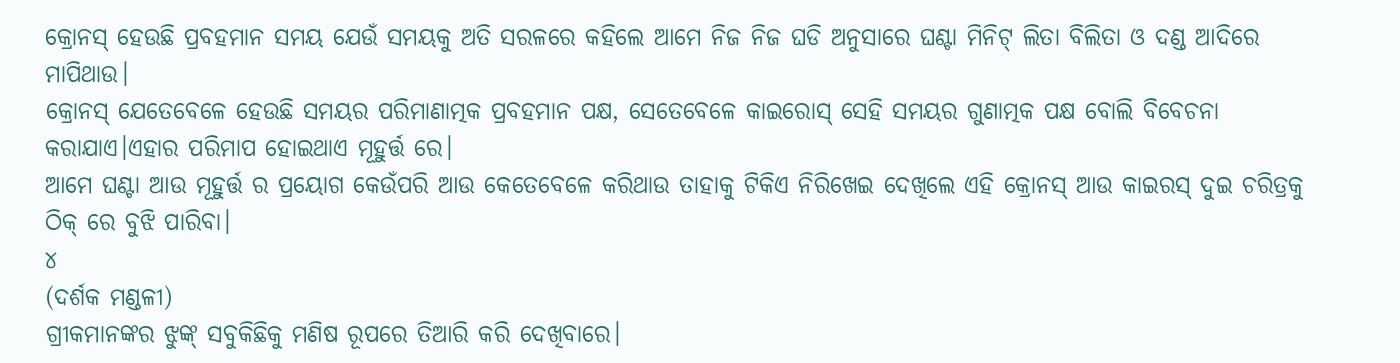କ୍ରୋନସ୍ ହେଉଛି ପ୍ରବହମାନ ସମୟ ଯେଉଁ ସମୟକୁ ଅତି ସରଳରେ କହିଲେ ଆମେ ନିଜ ନିଜ ଘଡି ଅନୁସାରେ ଘଣ୍ଟା ମିନିଟ୍ ଲିତା ବିଲିତା ଓ ଦଣ୍ଡ ଆଦିରେ ମାପିଥାଉ।
କ୍ରୋନସ୍ ଯେତେବେଳେ ହେଉଛି ସମୟର ପରିମାଣାତ୍ମକ ପ୍ରବହମାନ ପକ୍ଷ, ସେତେବେଳେ କାଇରୋସ୍ ସେହି ସମୟର ଗୁଣାତ୍ମକ ପକ୍ଷ ବୋଲି ବିବେଚନା କରାଯାଏ।ଏହାର ପରିମାପ ହୋଇଥାଏ ମୂହୁର୍ତ୍ତ ରେ।
ଆମେ ଘଣ୍ଟା ଆଉ ମୂହୁର୍ତ୍ତ ର ପ୍ରୟୋଗ କେଉଁପରି ଆଉ କେତେବେଳେ କରିଥାଉ ତାହାକୁ ଟିକିଏ ନିରିଖେଇ ଦେଖିଲେ ଏହି କ୍ରୋନସ୍ ଆଉ କାଇରସ୍ ଦୁଇ ଚରିତ୍ରକୁ ଠିକ୍ ରେ ବୁଝି ପାରିବା।
୪
(ଦର୍ଶକ ମଣ୍ଡଳୀ)
ଗ୍ରୀକମାନଙ୍କର ଝୁଙ୍କ୍ ସବୁକିଛିକୁ ମଣିଷ ରୂପରେ ତିଆରି କରି ଦେଖିବାରେ।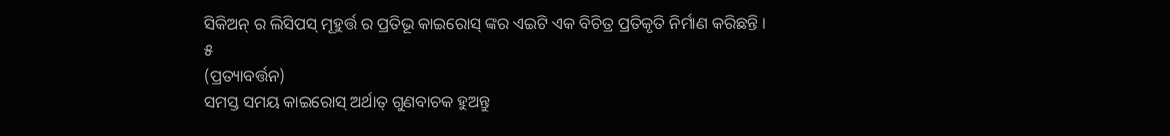ସିକିଅନ୍ ର ଲିସିପସ୍ ମୂହୁର୍ତ୍ତ ର ପ୍ରତିଭୂ କାଇରୋସ୍ ଙ୍କର ଏଇଟି ଏକ ବିଚିତ୍ର ପ୍ରତିକୃତି ନିର୍ମାଣ କରିଛନ୍ତି ।
୫
(ପ୍ରତ୍ୟାବର୍ତ୍ତନ)
ସମସ୍ତ ସମୟ କାଇରୋସ୍ ଅର୍ଥାତ୍ ଗୁଣବାଚକ ହୁଅନ୍ତୁ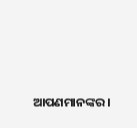ଆପଣମାନଙ୍କର ।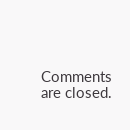Comments are closed.